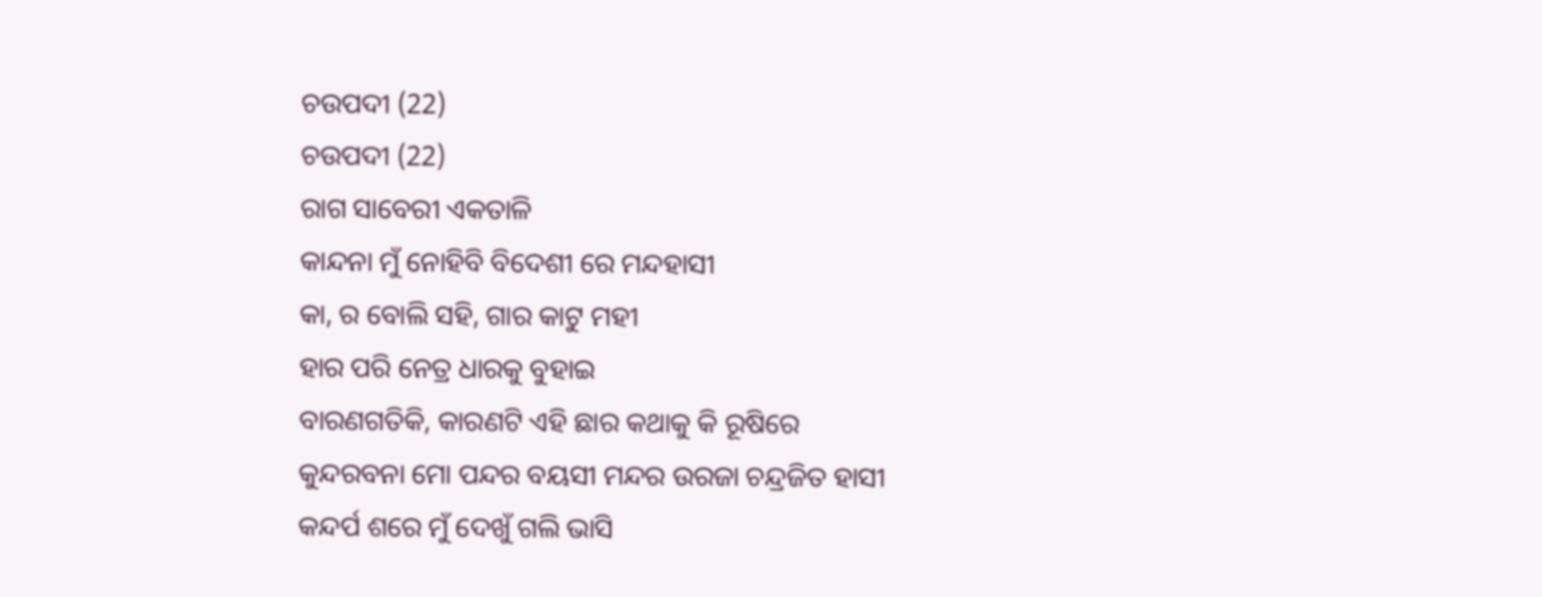ଚଉପଦୀ (22)
ଚଉପଦୀ (22)
ରାଗ ସାବେରୀ ଏକତାଳି
କାନ୍ଦନା ମୁଁ ନୋହିବି ବିଦେଶୀ ରେ ମନ୍ଦହାସୀ
କା, ର ବୋଲି ସହି, ଗାର କାଟୁ ମହୀ
ହାର ପରି ନେତ୍ର ଧାରକୁ ବୁହାଇ
ବାରଣଗତିକି, କାରଣଟି ଏହି ଛାର କଥାକୁ କି ରୂଷିରେ
କୁନ୍ଦରବନା ମୋ ପନ୍ଦର ବୟସୀ ମନ୍ଦର ଉରଜା ଚନ୍ଦ୍ରଜିତ ହାସୀ
କନ୍ଦର୍ପ ଶରେ ମୁଁ ଦେଖୁଁ ଗଲି ଭାସି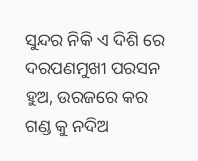ସୁନ୍ଦର ନିକି ଏ ଦିଶି ରେ
ଦରପଣମୁଖୀ ପରସନ ହୁଅ, ଉରଜରେ କର ଗଣ୍ଡ କୁ ନଦିଅ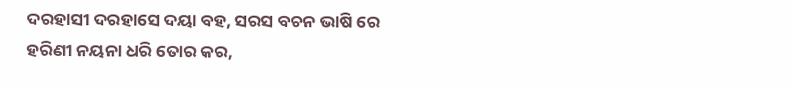ଦରହାସୀ ଦରହାସେ ଦୟା ବହ, ସରସ ବଚନ ଭାଷି ରେ
ହରିଣୀ ନୟନା ଧରି ତୋର କର,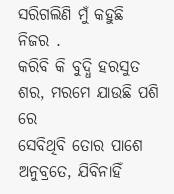ସରିଗଲିଣି ମୁଁ କହୁଛି ନିଜର .
କରିବି କି ବୁଦ୍ଧି ହରସୁତ ଶର, ମରମେ ଯାଉଛି ପଶି ରେ
ସେବିଥିବି ତୋର ପାଶେ ଅନୁବ୍ରତେ, ଯିବିନାହିଁ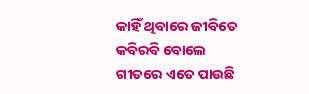କାହିଁ ଥିବାରେ ଜୀବିତେ
କବିରବି ବୋଲେ ଗୀତରେ ଏତେ ପାଉଛି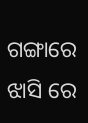ଗଙ୍ଗାରେ ଝାସି ରେ